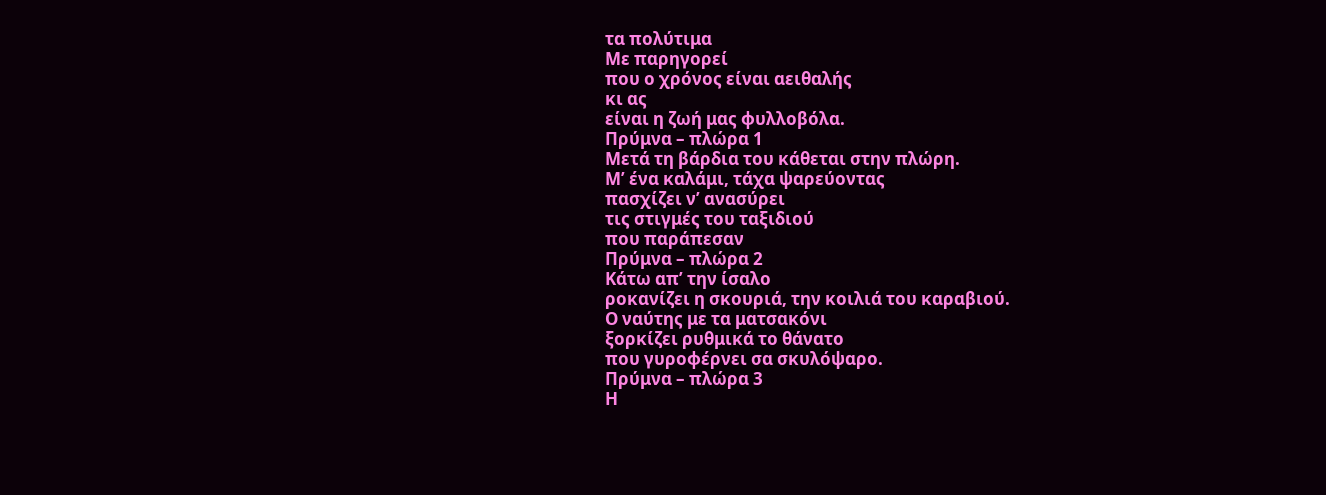τα πολύτιμα
Με παρηγορεί
που ο χρόνος είναι αειθαλής
κι ας
είναι η ζωή μας φυλλοβόλα.
Πρύμνα – πλώρα 1
Μετά τη βάρδια του κάθεται στην πλώρη.
Μ’ ένα καλάμι, τάχα ψαρεύοντας
πασχίζει ν’ ανασύρει
τις στιγμές του ταξιδιού
που παράπεσαν
Πρύμνα – πλώρα 2
Κάτω απ’ την ίσαλο
ροκανίζει η σκουριά, την κοιλιά του καραβιού.
Ο ναύτης με τα ματσακόνι
ξορκίζει ρυθμικά το θάνατο
που γυροφέρνει σα σκυλόψαρο.
Πρύμνα – πλώρα 3
Η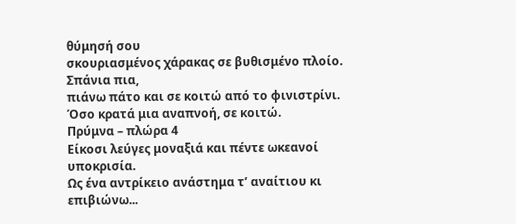θύμησή σου
σκουριασμένος χάρακας σε βυθισμένο πλοίο.
Σπάνια πια,
πιάνω πάτο και σε κοιτώ από το φινιστρίνι.
Όσο κρατά μια αναπνοή, σε κοιτώ.
Πρύμνα – πλώρα 4
Είκοσι λεύγες μοναξιά και πέντε ωκεανοί υποκρισία.
Ως ένα αντρίκειο ανάστημα τ’ αναίτιου κι επιβιώνω...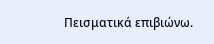Πεισματικά επιβιώνω.